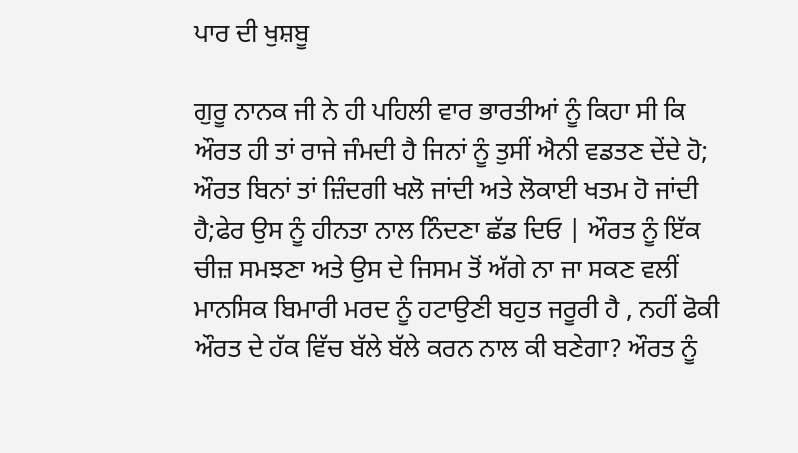ਪਾਰ ਦੀ ਖੁਸ਼ਬੂ

ਗੁਰੂ ਨਾਨਕ ਜੀ ਨੇ ਹੀ ਪਹਿਲੀ ਵਾਰ ਭਾਰਤੀਆਂ ਨੂੰ ਕਿਹਾ ਸੀ ਕਿ ਔਰਤ ਹੀ ਤਾਂ ਰਾਜੇ ਜੰਮਦੀ ਹੈ ਜਿਨਾਂ ਨੂੰ ਤੁਸੀਂ ਐਨੀ ਵਡਤਣ ਦੇਂਦੇ ਹੋ; ਔਰਤ ਬਿਨਾਂ ਤਾਂ ਜ਼ਿੰਦਗੀ ਖਲੋ ਜਾਂਦੀ ਅਤੇ ਲੋਕਾਈ ਖਤਮ ਹੋ ਜਾਂਦੀ ਹੈ;ਫੇਰ ਉਸ ਨੂੰ ਹੀਨਤਾ ਨਾਲ ਨਿੰਦਣਾ ਛੱਡ ਦਿਓ | ਔਰਤ ਨੂੰ ਇੱਕ ਚੀਜ਼ ਸਮਝਣਾ ਅਤੇ ਉਸ ਦੇ ਜਿਸਮ ਤੋਂ ਅੱਗੇ ਨਾ ਜਾ ਸਕਣ ਵਲੀਂ ਮਾਨਸਿਕ ਬਿਮਾਰੀ ਮਰਦ ਨੂੰ ਹਟਾਉਣੀ ਬਹੁਤ ਜਰੂਰੀ ਹੈ , ਨਹੀਂ ਫੋਕੀ ਔਰਤ ਦੇ ਹੱਕ ਵਿੱਚ ਬੱਲੇ ਬੱਲੇ ਕਰਨ ਨਾਲ ਕੀ ਬਣੇਗਾ? ਔਰਤ ਨੂੰ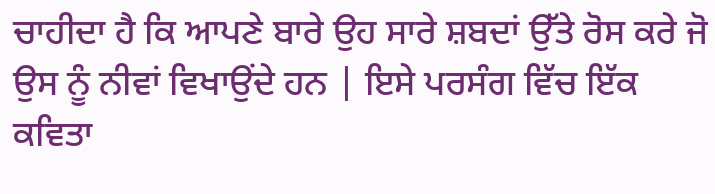ਚਾਹੀਦਾ ਹੈ ਕਿ ਆਪਣੇ ਬਾਰੇ ਉਹ ਸਾਰੇ ਸ਼ਬਦਾਂ ਉੱਤੇ ਰੋਸ ਕਰੇ ਜੋ ਉਸ ਨੂੰ ਨੀਵਾਂ ਵਿਖਾਉਂਦੇ ਹਨ | ਇਸੇ ਪਰਸੰਗ ਵਿੱਚ ਇੱਕ ਕਵਿਤਾ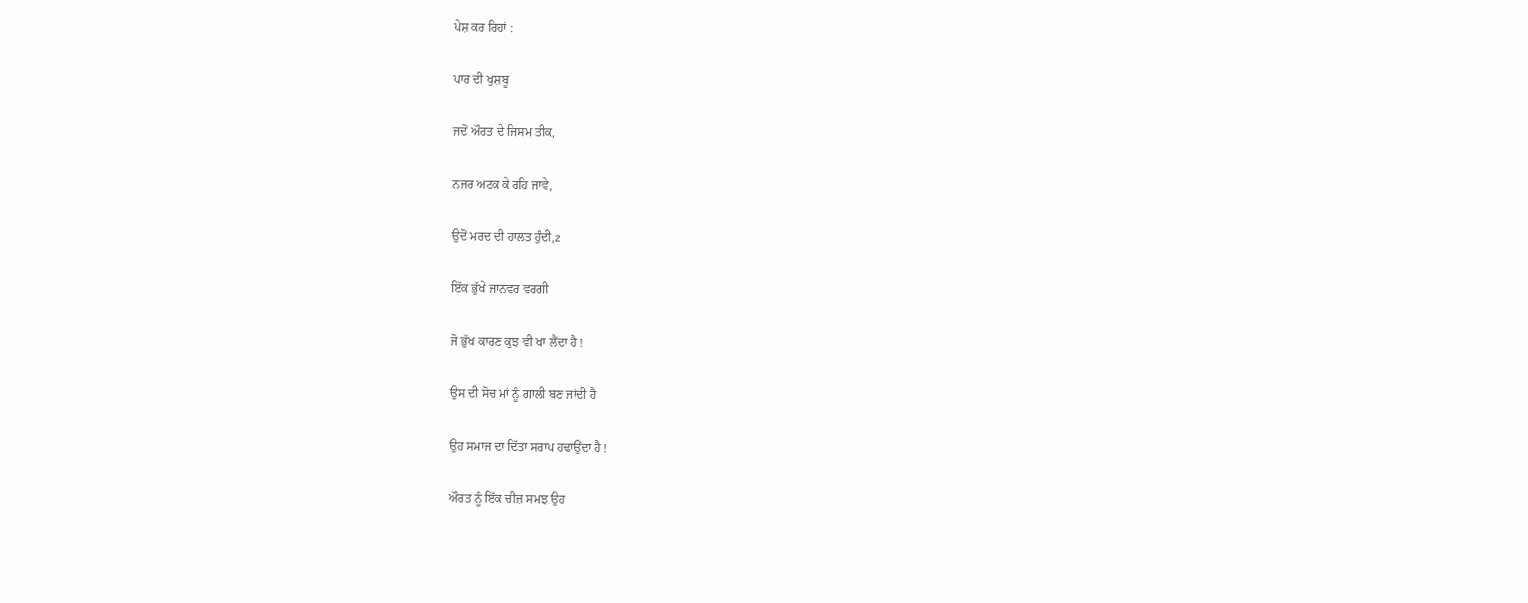ਪੇਸ਼ ਕਰ ਰਿਹਾਂ :

ਪਾਰ ਦੀ ਖੁਸ਼ਬੂ

ਜਦੋਂ ਔਰਤ ਦੇ ਜਿਸਮ ਤੀਕ,

ਨਜਰ ਅਟਕ ਕੇ ਰਹਿ ਜਾਵੇ,

ਉਦੋਂ ਮਰਦ ਦੀ ਹਾਲਤ ਹੁੰਦੀ,z

ਇੱਕ ਭੁੱਖੇ ਜਾਨਵਰ ਵਰਗੀ

ਜੋ ਭੁੱਖ ਕਾਰਣ ਕੁਝ ਵੀ ਖਾ ਲੈਂਦਾ ਹੈ !

ਉਸ ਦੀ ਸੋਚ ਮਾਂ ਨੂੰ ਗਾਲੀ ਬਣ ਜਾਂਦੀ ਹੈ

ਉਹ ਸਮਾਜ ਦਾ ਦਿੱਤਾ ਸਰਾਪ ਹਢਾਉਂਦਾ ਹੈ !

ਔਰਤ ਨੂੰ ਇੱਕ ਚੀਜ਼ ਸਮਝ ਉਹ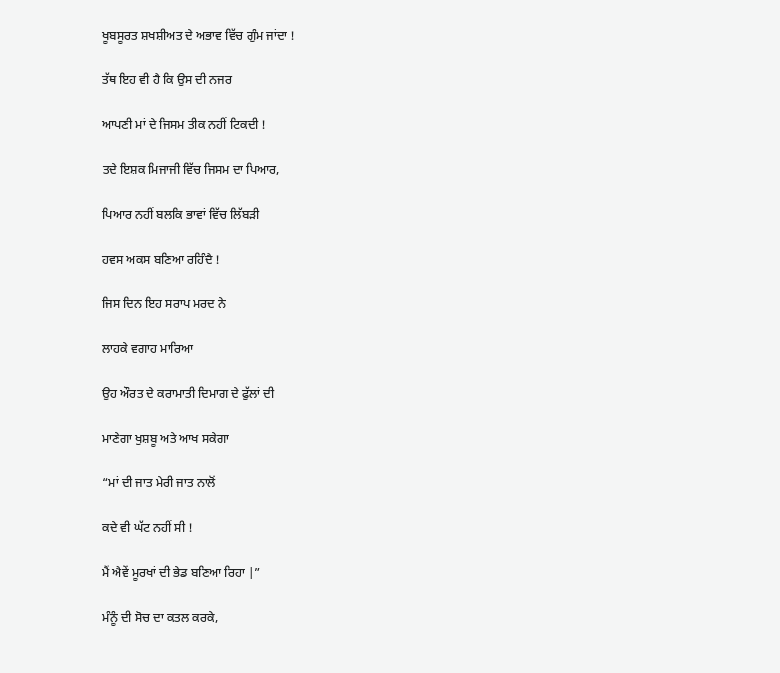ਖੂਬਸੂਰਤ ਸ਼ਖਸ਼ੀਅਤ ਦੇ ਅਭਾਵ ਵਿੱਚ ਗੁੰਮ ਜਾਂਦਾ !

ਤੱਥ ਇਹ ਵੀ ਹੈ ਕਿ ਉਸ ਦੀ ਨਜਰ

ਆਪਣੀ ਮਾਂ ਦੇ ਜਿਸਮ ਤੀਕ ਨਹੀਂ ਟਿਕਦੀ !

ਤਦੇ ਇਸ਼ਕ ਮਿਜਾਜੀ ਵਿੱਚ ਜਿਸਮ ਦਾ ਪਿਆਰ,

ਪਿਆਰ ਨਹੀਂ ਬਲਕਿ ਭਾਵਾਂ ਵਿੱਚ ਲਿੱਬੜੀ

ਹਵਸ ਅਕਸ ਬਣਿਆ ਰਹਿੰਦੈ !

ਜਿਸ ਦਿਨ ਇਹ ਸਰਾਪ ਮਰਦ ਨੇ

ਲਾਹਕੇ ਵਗਾਹ ਮਾਰਿਆ

ਉਹ ਔਰਤ ਦੇ ਕਰਾਮਾਤੀ ਦਿਮਾਗ ਦੇ ਫੁੱਲਾਂ ਦੀ

ਮਾਣੇਗਾ ਖੁਸ਼ਬੂ ਅਤੇ ਆਖ ਸਕੇਗਾ

“ਮਾਂ ਦੀ ਜਾਤ ਮੇਰੀ ਜਾਤ ਨਾਲੋਂ

ਕਦੇ ਵੀ ਘੱਟ ਨਹੀਂ ਸੀ !

ਮੈਂ ਐਵੇਂ ਮੂਰਖਾਂ ਦੀ ਭੇਡ ਬਣਿਆ ਰਿਹਾ |”

ਮੰਨੂੰ ਦੀ ਸੋਚ ਦਾ ਕਤਲ ਕਰਕੇ,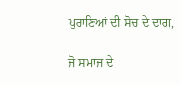ਪੁਰਾਣਿਆਂ ਦੀ ਸੋਚ ਦੇ ਦਾਗ,

ਜੋ ਸਮਾਜ ਦੇ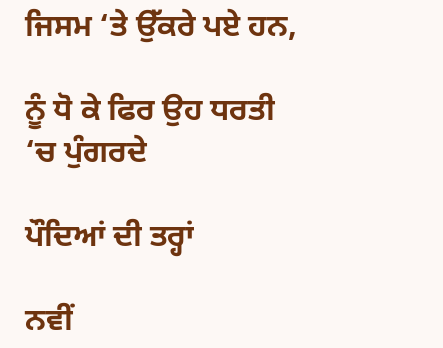ਜਿਸਮ ‘ਤੇ ਉੱਕਰੇ ਪਏ ਹਨ,

ਨੂੰ ਧੋ ਕੇ ਫਿਰ ਉਹ ਧਰਤੀ ‘ਚ ਪੁੰਗਰਦੇ

ਪੌਦਿਆਂ ਦੀ ਤਰ੍ਹਾਂ

ਨਵੀਂ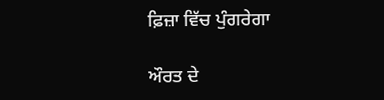ਫ਼ਿਜ਼ਾ ਵਿੱਚ ਪੁੰਗਰੇਗਾ

ਔਰਤ ਦੇ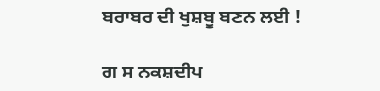ਬਰਾਬਰ ਦੀ ਖੁਸ਼ਬੂ ਬਣਨ ਲਈ !

ਗ ਸ ਨਕਸ਼ਦੀਪ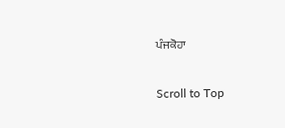ਪੰਜਕੋਹਾ

Scroll to Top